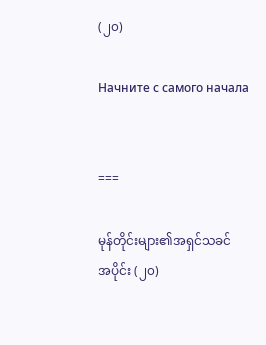(၂၀)

Начните с самого начала


===

မုန်တိုင်းများ၏အရှင်သခင်
အပိုင်း (၂၀)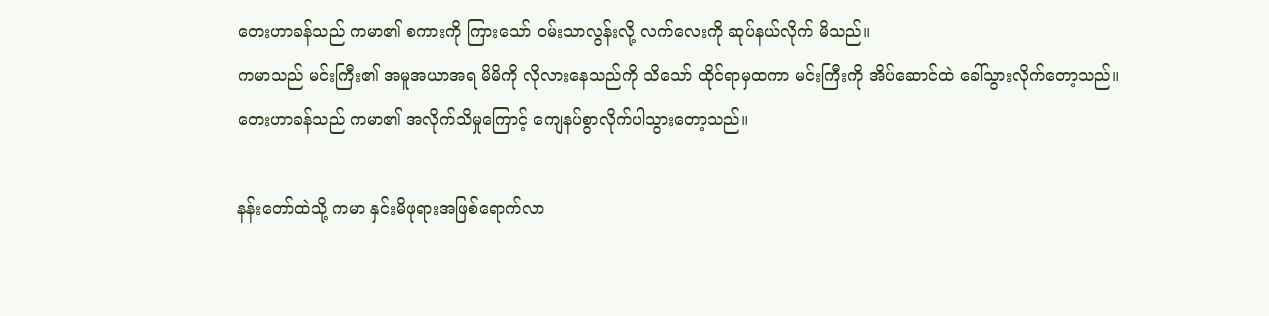တေးဟာခန်သည် ကမာ၏ စကားကို ကြားသော် ဝမ်းသာလွန်းလို့ လက်လေးကို ဆုပ်နယ်လိုက် မိသည်။
ကမာသည် မင်းကြီး၏ အမူအယာအရ မိမိကို လိုလားနေသည်ကို သိသော် ထိုင်ရာမှထကာ မင်းကြီးကို အိပ်ဆောင်ထဲ ခေါ်သွားလိုက်တော့သည်။
တေးဟာခန်သည် ကမာ၏ အလိုက်သိမှုကြောင့် ကျေနပ်စွာလိုက်ပါသွားတော့သည်။

နန်းတော်ထဲသို့ ကမာ နှင်းမိဖုရားအဖြစ်ရောက်လာ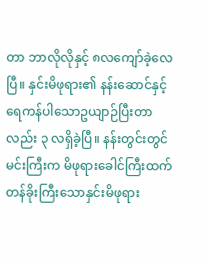တာ ဘာလိုလိုနှင့် ၈လကျော်ခဲ့လေပြီ။ နှင်းမိဖုရား၏ နန်းဆောင်နှင့် ရေကန်ပါသောဥယျာဉ်ပြီးတာလည်း ၃ လရှိခဲ့ပြီ။ နန်းတွင်းတွင် မင်းကြီးက မိဖုရားခေါင်ကြီးထက် တန်ခိုးကြီးသောနှင်းမိဖုရား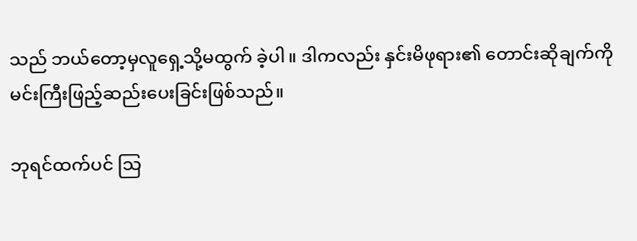သည် ဘယ်တော့မှလူရှေ့သို့မထွက် ခဲ့ပါ။ ဒါကလည်း နှင်းမိဖုရား၏ တောင်းဆိုချက်ကို မင်းကြီးဖြည့်ဆည်းပေးခြင်းဖြစ်သည်။

ဘုရင်ထက်ပင် သြ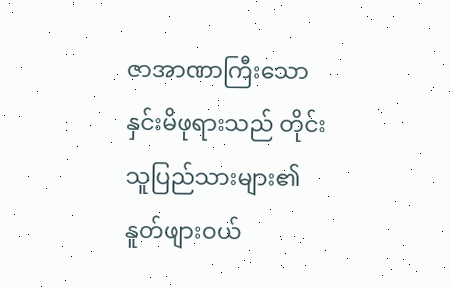ဇာအာဏာကြီးသော နှင်းမိဖုရားသည် တိုင်းသူပြည်သားများ၏ နူတ်ဖျားဝယ်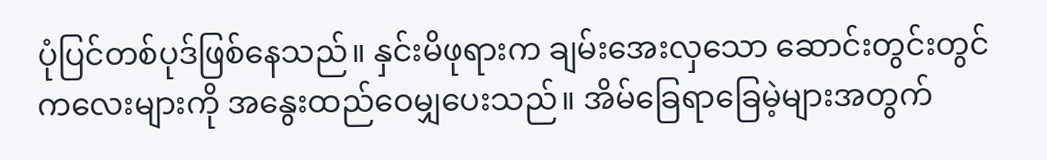ပုံပြင်တစ်ပုဒ်ဖြစ်နေသည်။ နှင်းမိဖုရားက ချမ်းအေးလှသော ဆောင်းတွင်းတွင် ကလေးများကို အနွေးထည်ဝေမျှပေးသည်။ အိမ်ခြေရာခြေမဲ့များအတွက်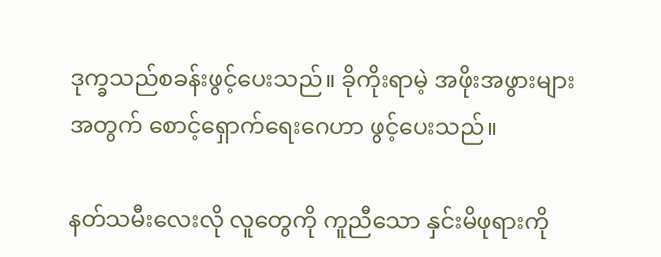ဒုက္ခသည်စခန်းဖွင့်ပေးသည်။ ခိုကိုးရာမဲ့ အဖိုးအဖွားများအတွက် စောင့်ရှောက်ရေးဂေဟာ ဖွင့်ပေးသည်။

နတ်သမီးလေးလို လူတွေကို ကူညီသော နှင်းမိဖုရားကို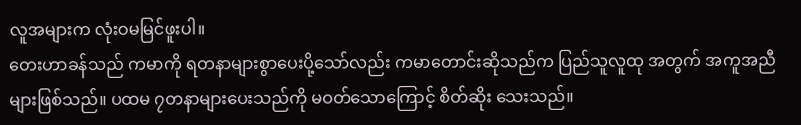လူအများက လုံးဝမမြင်ဖူးပါ။
တေးဟာခန်သည် ကမာကို ရတနာများစွာပေးပို့သော်လည်း ကမာတောင်းဆိုသည်က ပြည်သူလူထု အတွက် အကူအညီများဖြစ်သည်။ ပထမ ၇တနာများပေးသည်ကို မဝတ်သောကြောင့် စိတ်ဆိုး သေးသည်။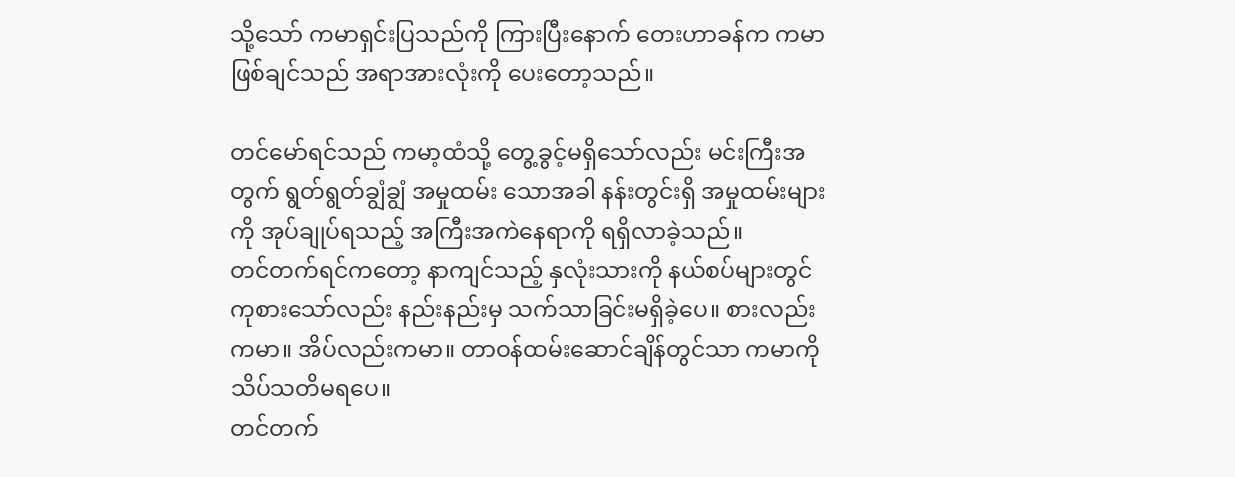သို့သော် ကမာရှင်းပြသည်ကို ကြားပြီးနောက် တေးဟာခန်က ကမာဖြစ်ချင်သည် အရာအားလုံးကို ပေးတော့သည်။

တင်မော်ရင်သည် ကမာ့ထံသို့ တွေ့ခွင့်မရှိသော်လည်း မင်းကြီးအတွက် ရွတ်ရွတ်ချွံချွံ အမှုထမ်း သောအခါ နန်းတွင်းရှိ အမှုထမ်းများကို အုပ်ချုပ်ရသည့် အကြီးအကဲနေရာကို ရရှိလာခဲ့သည်။
တင်တက်ရင်ကတော့ နာကျင်သည့် နှလုံးသားကို နယ်စပ်များတွင် ကုစားသော်လည်း နည်းနည်းမှ သက်သာခြင်းမရှိခဲ့ပေ။ စားလည်း ကမာ။ အိပ်လည်းကမာ။ တာဝန်ထမ်းဆောင်ချိန်တွင်သာ ကမာကို သိပ်သတိမရပေ။
တင်တက်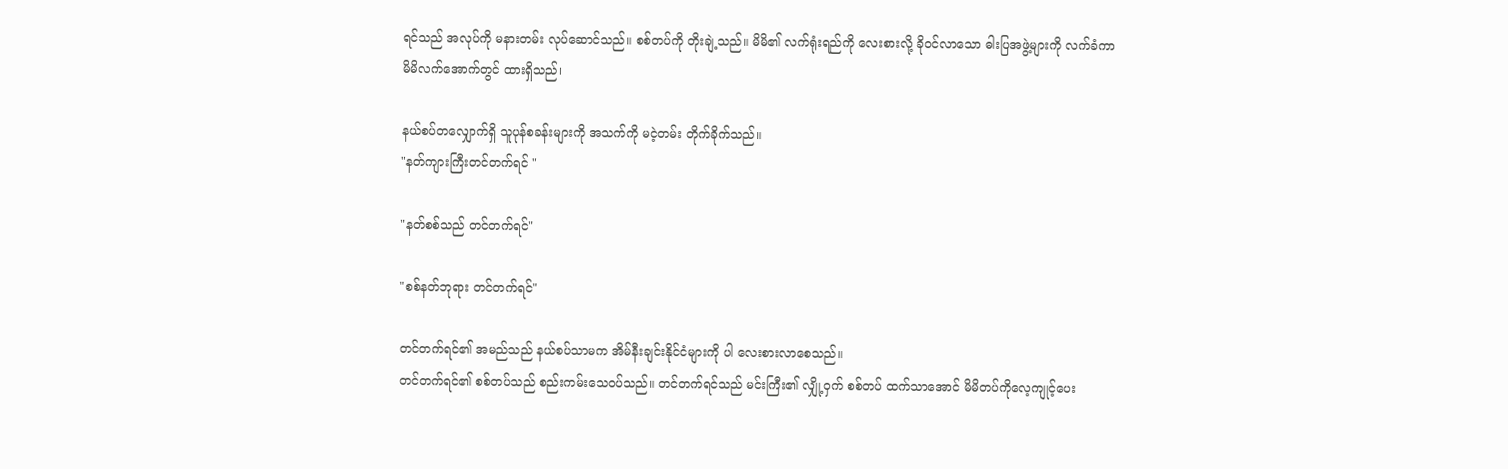ရင်သည် အလုပ်ကို မနားတမ်း လုပ်ဆောင်သည်။ စစ်တပ်ကို တိုးချဲ့သည်။ မိမိ၏ လက်ရုံးရည်ကို လေးစားလို့ ခိုဝင်လာသော ဓါးပြအဖွဲ့များကို လက်ခံကာ မိမိလက်အောက်တွင် ထားရှိသည်၊

နယ်စပ်တလျှောက်ရှိ သူပုန်စခန်းများကို အသက်ကို မငဲ့တမ်း တိုက်ခိုက်သည်။
"နတ်ကျားကြီးတင်တက်ရင် "

"နတ်စစ်သည် တင်တက်ရင်"

"စစ်နတ်ဘုရား တင်တက်ရင်"

တင်တက်ရင်၏ အမည်သည် နယ်စပ်သာမက အိမ်နီးချင်းနိုင်ငံများကို ပါ လေးစားလာစေသည်။
တင်တက်ရင်၏ စစ်တပ်သည် စည်းကမ်းသေဝပ်သည်။ တင်တက်ရင်သည် မင်းကြီး၏ လျှို့ဝှက် စစ်တပ် ထက်သာအောင် မိမိတပ်ကိုလေ့ကျုင့်ပေး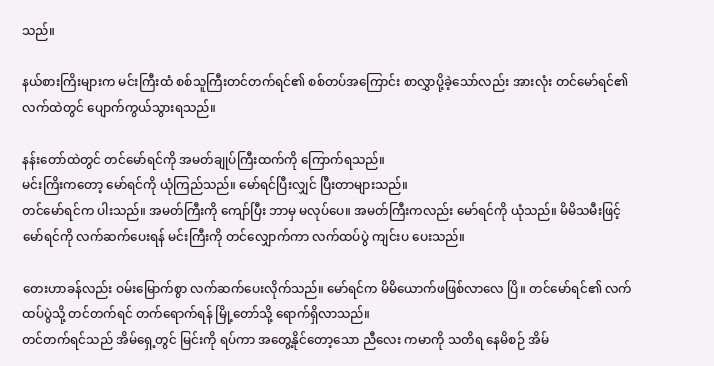သည်။

နယ်စားကြိးများက မင်းကြီးထံ စစ်သူကြီးတင်တက်ရင်၏ စစ်တပ်အကြောင်း စာလွှာပို့ခဲ့သော်လည်း အားလုံး တင်မော်ရင်၏ လက်ထဲတွင် ပျောက်ကွယ်သွားရသည်။

နန်းတော်ထဲတွင် တင်မော်ရင်ကို အမတ်ချုပ်ကြီးထက်ကို ကြောက်ရသည်။
မင်းကြိးကတော့ မော်ရင်ကို ယုံကြည်သည်။ မော်ရင်ပြီးလျှင် ပြီးတာများသည်။
တင်မော်ရင်က ပါးသည်။ အမတ်ကြီးကို ကျော်ပြီး ဘာမှ မလုပ်ပေ။ အမတ်ကြီးကလည်း မော်ရင်ကို ယုံသည်။ မိမိသမီးဖြင့် မော်ရင်ကို လက်ဆက်ပေးရန် မင်းကြီးကို တင်လျှောက်ကာ လက်ထပ်ပွဲ ကျင်းပ ပေးသည်။

တေးဟာခန်လည်း ဝမ်းမြောက်စွာ လက်ဆက်ပေးလိုက်သည်။ မော်ရင်က မိမိယောက်ဖဖြစ်လာလေ ပြိ။ တင်မော်ရင်၏ လက်ထပ်ပွဲသို့ တင်တက်ရင် တက်ရောက်ရန် မြို့တော်သို့ ရောက်ရှိလာသည်။
တင်တက်ရင်သည် အိမ်ရှေ့တွင် မြင်းကို ရပ်ကာ အတွေ့နိုင်တော့သော ညီလေး ကမာကို သတိရ နေမိစဉ် အိမ်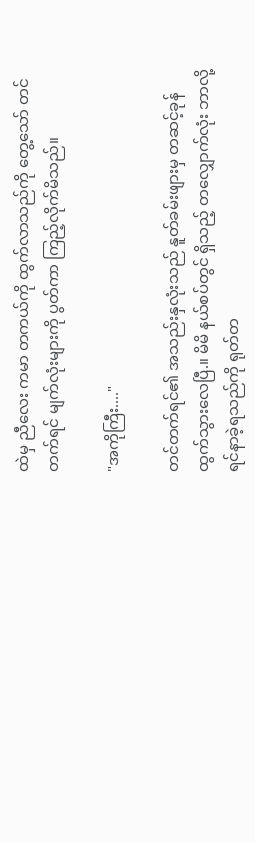ထဲမှ ညီလေး ကမာ တကယ်ကို ထွက်လာသည်ကို တွေ့သော် တင်တက်ရင် မျက်လုံးများကို ပွတ်ကာ ကြည့်လိုက်မိသည်။

"အကိုကြီး...."

တင်တက်ရင်၏ အသည်းနှလုံးသည် နူတ်ခမ်းဖျားမှ တဆင့်ခုန်ထွက်သွားလေပြီ.။ မိမိ နယ်စပ်တွင် ရှိသည့် တလျှောက်လုံး ဘာလို့ရင်နာခဲ့ရသည်ကို ရုတ်တ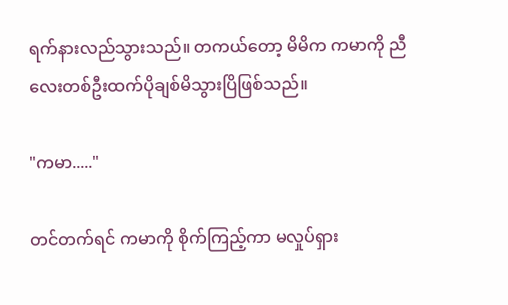ရက်နားလည်သွားသည်။ တကယ်တော့ မိမိက ကမာကို ညီလေးတစ်ဦးထက်ပိုချစ်မိသွားပြိဖြစ်သည်။

"ကမာ....."

တင်တက်ရင် ကမာကို စိုက်ကြည့်ကာ မလှုပ်ရှား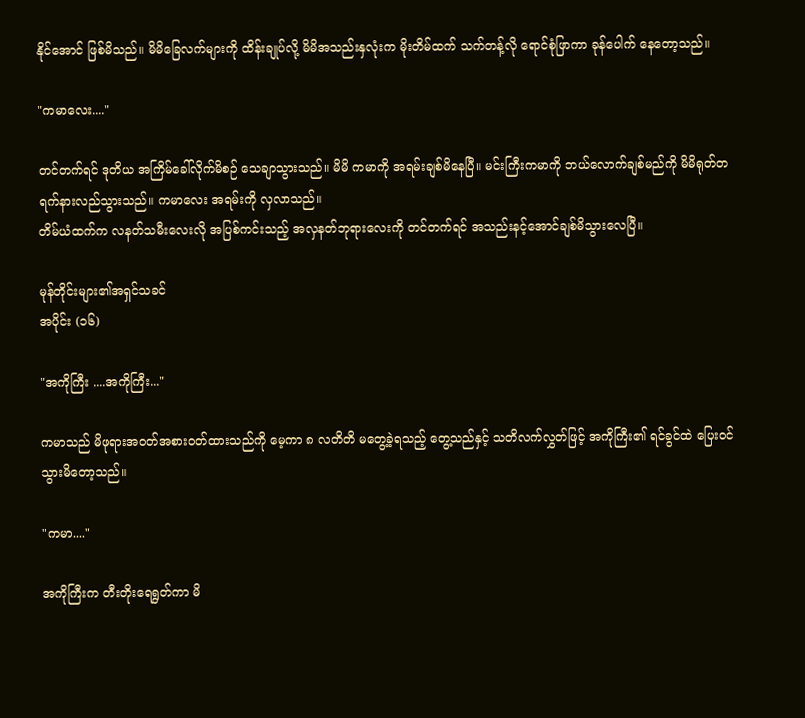နိုင်အောင် ဖြစ်မိသည်။ မိမိခြေလက်များကို ထိန်းချုပ်လို့ မိမိအသည်းနှလုံးက မိုးတိမ်ထက် သက်တန့်လို ရောင်စုံဖြာကာ ခုန်ပေါက် နေတော့သည်။

"ကမာလေး...."

တင်တက်ရင် ဒုတိယ အကြိမ်ခေါ်လိုက်မိစဉ် သေချာသွားသည်။ မိမိ ကမာကို အရမ်းချစ်မိနေပြီ။ မင်းကြီးကမာကို ဘယ်လောက်ချစ်မည်ကို မိမိရုတ်တရက်နားလည်သွားသည်။ ကမာလေး အရမ်းကို လှလာသည်။
တိမ်ယံထက်က လနတ်သမီးလေးလို အပြစ်ကင်းသည့် အလှနတ်ဘုရားလေးကို တင်တက်ရင် အသည်းနင့်အောင်ချစ်မိသွားလေပြီ။

မုန်တိုင်းများ၏အရှင်သခင်
အပိုင်း (၁၆)

"အကိုကြီး ....အကိုကြီး..."

ကမာသည် မိဖုရားအဝတ်အစားဝတ်ထားသည်ကို မေ့ကာ ၈ လတိတိ မတွေ့ခဲ့ရသည့် တွေ့သည်နှင့် သတိလက်လွှတ်ဖြင့် အကိုကြီး၏ ရင်ခွင်ထဲ ပြေးဝင်သွားမိတော့သည်။

"ကမာ...."

အကိုကြီးက တီးတိုးရေရွတ်ကာ မိ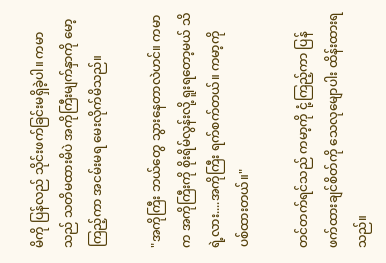မိကို ပြန်လည် သိုင်းဖက်ခြင်းမရှိခဲ့ပါ။ ကမာသည် သတိမထားမိပဲ အကိုကြီးမျက်နှာကို မော့ကြည့်ကာ အငမ်းမရ မေးလိုက်မိသည်။

"အကိုကြီး ဘယ်တွေ သွားနေတာလဲဟင်။ ကမာက အကိုကြီးကို စိုးရိမ်လွန်းလို့ ရူးရတော့မယ် သိရဲ့လား....အကိုကြီး ရက်စက်တယ်။ ကမာ့ကို ပစ်ထားတယ်။"

တင်တက်ရင်သည် ကမာ့ကို ငုံ့ကြည့်ကာ ပြန်ဖက်ထားချင်စိတ်ကို သေလုမျောပါး ထိန်းထားရသည်။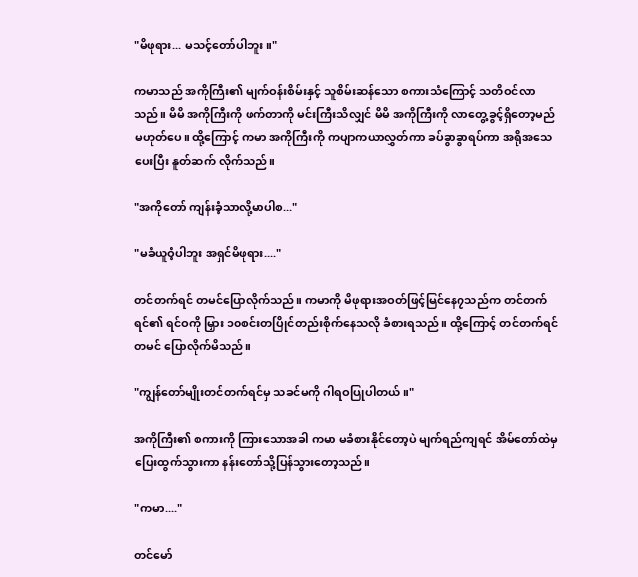"မိဖုရား... မသင့်တော်ပါဘူး။"

ကမာသည် အကိုကြီး၏ မျက်ဝန်းစိမ်းနှင့် သူစိမ်းဆန်သော စကားသံကြောင့် သတိဝင်လာသည်။ မိမိ အကိုကြီးကို ဖက်တာကို မင်းကြီးသိလျှင် မိမိ အကိုကြီးကို လာတွေ့ခွင့်ရှိတော့မည် မဟုတ်ပေ။ ထို့ကြောင့် ကမာ အကိုကြီးကို ကပျာကယာလွှတ်ကာ ခပ်ခွာခွာရပ်ကာ အရိုအသေပေးပြီး နူတ်ဆက် လိုက်သည်။

"အကိုတော် ကျန်းခံ့သာလို့မာပါစ..."

"မခံယူဝံ့ပါဘူး အရှင်မိဖုရား...."

တင်တက်ရင် တမင်ပြောလိုက်သည်။ ကမာကို မိဖုရားအဝတ်ဖြင့်မြင်နေ၇သည်က တင်တက်ရင်၏ ရင်ဝကို မြှား ၁၀စင်းတပြိုင်တည်းစိုက်နေသလို ခံစားရသည်။ ထို့ကြောင့် တင်တက်ရင် တမင် ပြောလိုက်မိသည်။

"ကျွန်တော်မျိုးတင်တက်ရင်မှ သခင်မကို ဂါရဝပြုပါတယ်။"

အကိုကြီး၏ စကားကို ကြားသောအခါ ကမာ မခံစားနိုင်တော့ပဲ မျက်ရည်ကျရင် အိမ်တော်ထဲမှ ပြေးထွက်သွားကာ နန်းတော်သို့ပြန်သွားတော့သည်။

"ကမာ...."

တင်မော်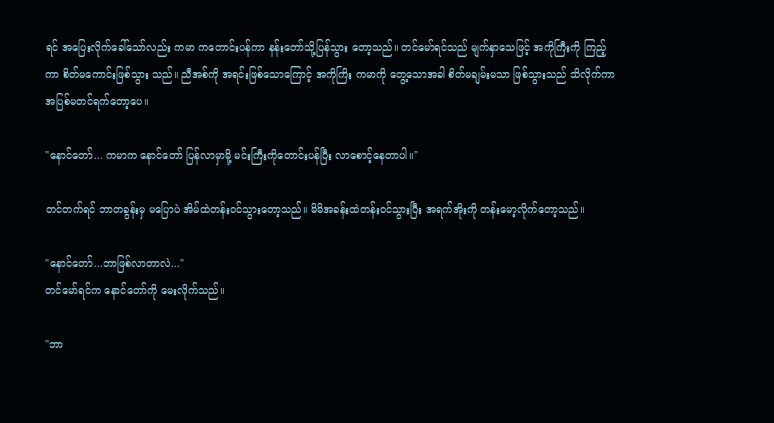ရင် အပြေးလိုက်ခေါ်သော်လည်း ကမာ ကတောင်းပန်ကာ နန်းတော်သို့ပြန်သွား တော့သည်။ တင်မော်ရင်သည် မျက်နှာသေဖြင့် အကိုကြီးကို ကြည့်ကာ စိတ်မကောင်းဖြစ်သွား သည်။ ညီအစ်ကို အရင်းဖြစ်သောကြောင့် အကိုကြိး ကမာကို တွေ့သောအခါ စိတ်မချမ်းမသာ ဖြစ်သွားသည် သိလိုက်ကာ အပြစ်မတင်ရက်တော့ပေ။

"နောင်တော်... ကမာက နောင်တော် ပြန်လာမှာမို့ မင်းကြီးကိုတောင်းပန်ပြီး လာစောင့်နေတာပါ။"

တင်တက်ရင် ဘာတခွန်းမှ မပြောပဲ အိမ်ထဲတန်းဝင်သွားတော့သည်။ မိမိအခန်းထဲတန်းဝင်သွားပြီး အရက်အိုးကို တန်းမော့လိုက်တော့သည်။

"နောင်တော်...ဘာဖြစ်လာတာလဲ..."
တင်မော်ရင်က နောင်တော်ကို မေးလိုက်သည်။

"ဘာ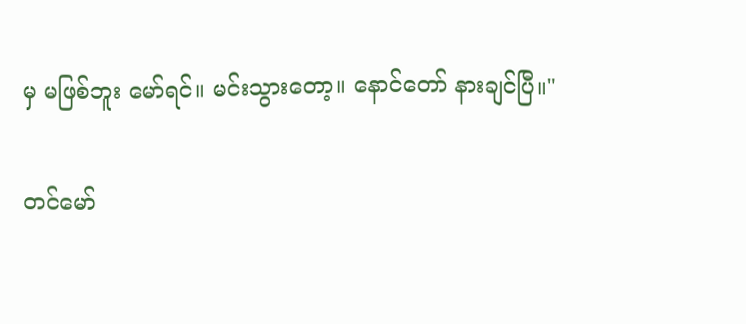မှ မဖြစ်ဘူး မော်ရင်။ မင်းသွားတော့။ နောင်တော် နားချင်ပြီ။"

တင်မော်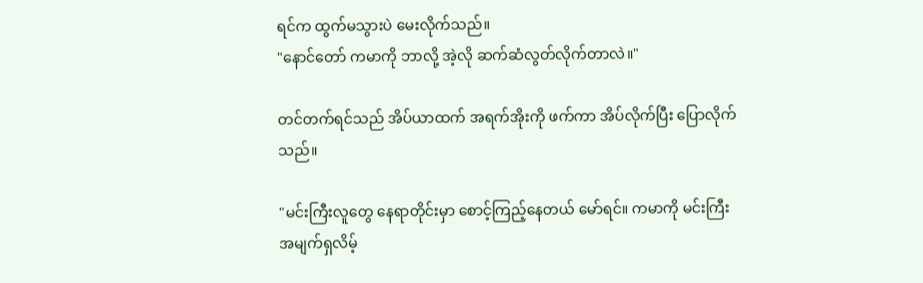ရင်က ထွက်မသွားပဲ မေးလိုက်သည်။
"နောင်တော် ကမာကို ဘာလို့ အဲ့လို ဆက်ဆံလွတ်လိုက်တာလဲ။"

တင်တက်ရင်သည် အိပ်ယာထက် အရက်အိုးကို ဖက်ကာ အိပ်လိုက်ပြီး ပြောလိုက်သည်။

"မင်းကြီးလူတွေ နေရာတိုင်းမှာ စောင့်ကြည့်နေတယ် မော်ရင်။ ကမာကို မင်းကြီး အမျက်ရှလိမ့်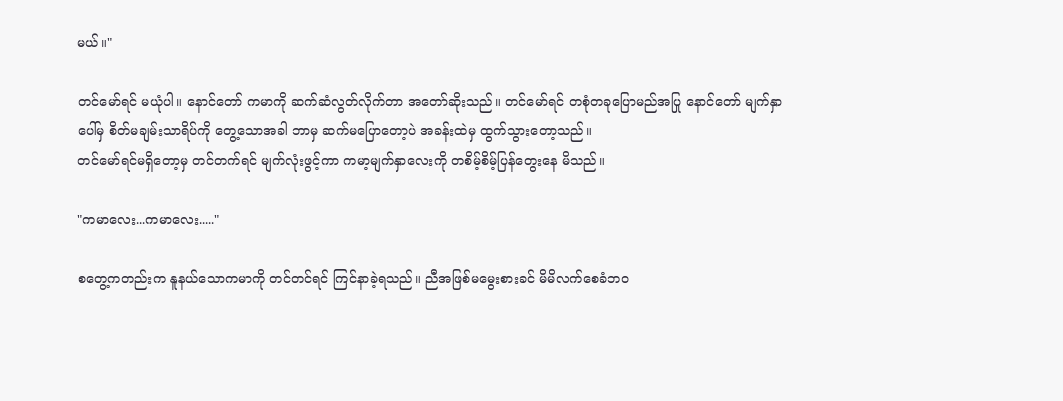မယ်။"

တင်မော်ရင် မယုံပါ။ နောင်တော် ကမာကို ဆက်ဆံလွတ်လိုက်တာ အတော်ဆိုးသည်။ တင်မော်ရင် တစုံတခုပြောမည်အပြု နောင်တော် မျက်နှာပေါ်မှ စိတ်မချမ်းသာရိပ်ကို တွေ့သောအခါ ဘာမှ ဆက်မပြောတော့ပဲ အခန်းထဲမှ ထွက်သွားတော့သည်။
တင်မော်ရင်မရှိတော့မှ တင်တက်ရင် မျက်လုံးဖွင့်ကာ ကမာ့မျက်နှာလေးကို တစိမ့်စိမ့်ပြန်တွေးနေ မိသည်။

"ကမာလေး...ကမာလေး....."

စတွေ့ကတည်းက နူနယ်သောကမာကို တင်တင်ရင် ကြင်နာခဲ့ရသည်။ ညီအဖြစ်မမွေးစားခင် မိမိလက်စေခံဘ၀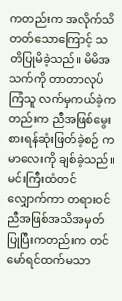ကတည်းက အလိုက်သိတတ်သောကြောင့် သတိပြုမိခဲ့သည်။ မိမိအသက်ကို တာတာလုပ်ကြံသူ လက်မှကယ်ခဲ့ကတည်းက ညီအဖြစ်မွေးစားရန်ဆုံးဖြတ်ခဲ့စဉ် ကမာလေးကို ချစ်ခဲ့သည်။ မင်းကြီးထံတင်လျှောက်ကာ တရားဝင်ညီအဖြစ်အသိအမှတ်ပြုပြီးကတည်းက တင်မော်ရင်ထက်မသာ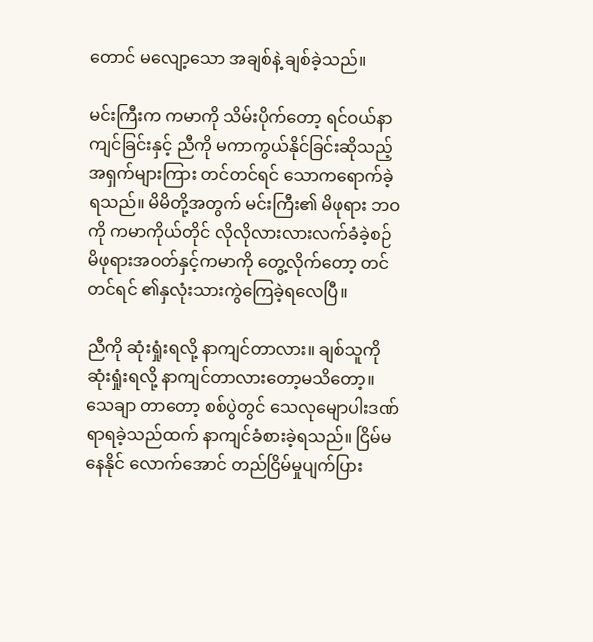တောင် မလျော့သော အချစ်နဲ့ ချစ်ခဲ့သည်။

မင်းကြီးက ကမာကို သိမ်းပိုက်တော့ ရင်ဝယ်နာကျင်ခြင်းနှင့် ညီကို မကာကွယ်နိုင်ခြင်းဆိုသည့် အရှက်များကြား တင်တင်ရင် သောကရောက်ခဲ့ရသည်။ မိမိတို့အတွက် မင်းကြီး၏ မိဖုရား ဘဝကို ကမာကိုယ်တိုင် လိုလိုလားလားလက်ခံခဲ့စဉ် မိဖုရားအဝတ်နှင့်ကမာကို တွေ့လိုက်တော့ တင်တင်ရင် ၏နှလုံးသားကွဲကြေခဲ့ရလေပြီ။

ညီကို ဆုံးရှုံးရလို့ နာကျင်တာလား။ ချစ်သူကို ဆုံးရှုံးရလို့ နာကျင်တာလားတော့မသိတော့။ သေချာ တာတော့ စစ်ပွဲတွင် သေလုမျောပါးဒဏ်ရာရခဲ့သည်ထက် နာကျင်ခံစားခဲ့ရသည်။ ငြိမ်မနေနိုင် လောက်အောင် တည်ငြိမ်မှုပျက်ပြား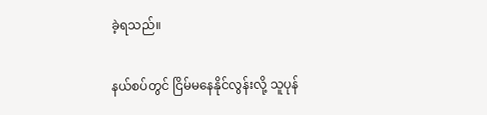ခဲ့ရသည်။

နယ်စပ်တွင် ငြိမ်မနေနိုင်လွန်းလို့ သူပုန်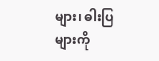များ၊ ဓါးပြများကို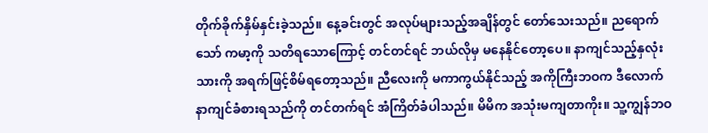တိုက်ခိုက်နှိမ်နှင်းခဲ့သည်။ နေ့ခင်းတွင် အလုပ်များသည့်အချိန်တွင် တော်သေးသည်။ ညရောက်သော် ကမာ့ကို သတိရသောကြောင့် တင်တင်ရင် ဘယ်လိုမှ မနေနိုင်တော့ပေ။ နာကျင်သည့်နှလုံးသားကို အရက်ဖြင့်စိမ်ရတော့သည်။ ညီလေးကို မကာကွယ်နိုင်သည့် အကိုကြီးဘဝက ဒီလောက်နာကျင်ခံစားရသည်ကို တင်တက်ရင် အံကြိတ်ခံပါသည်။ မိမိက အသုံးမကျတာကိုး။ သူ့ကျွန်ဘဝ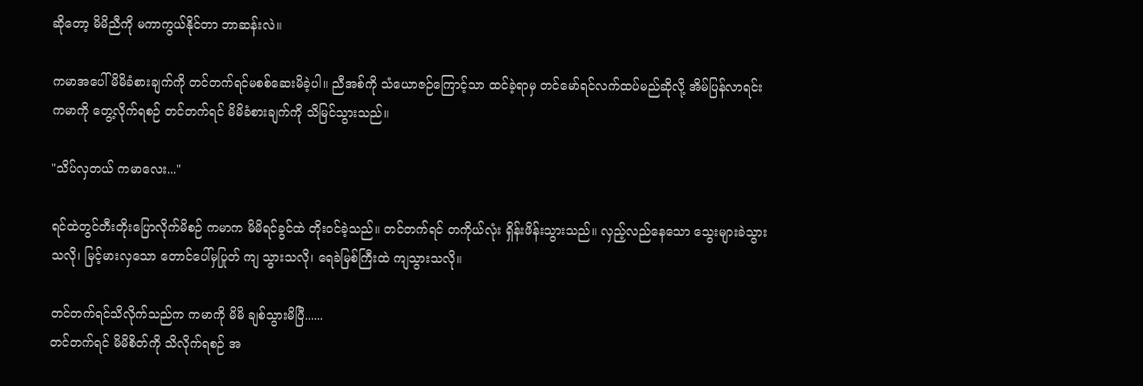ဆိုတော့ မိမိညီကို မကာကွယ်နိုင်တာ ဘာဆန်းလဲ။

ကမာအပေါ် မိမိခံစားချက်ကို တင်တက်ရင်မစစ်ဆေးမိခဲ့ပါ။ ညီအစ်ကို သံယောဇဉ်ကြောင့်သာ ထင်ခဲ့ရာမှ တင်မော်ရင်လက်ထပ်မည်ဆိုလို့ အိမ်ပြန်လာရင်း ကမာကို တွေ့လိုက်ရစဉ် တင်တက်ရင် မိမိခံစားချက်ကို သိမြင်သွားသည်။

"သိပ်လှတယ် ကမာလေး..."

ရင်ထဲတွင်တီးတိုးပြောလိုက်မိစဉ် ကမာက မိမိရင်ခွင်ထဲ တိုးဝင်ခဲ့သည်။ တင်တက်ရင် တကိုယ်လုံး ရှိန်းဖိန်းသွားသည်။ လှည့်လည်နေသော သွေးများခဲသွားသလို၊ မြင့်မားလှသော တောင်ပေါ်မှပြုတ် ကျ သွားသလို၊ ရေခဲမြစ်ကြီးထဲ ကျသွားသလို။

တင်တက်ရင်သိလိုက်သည်က ကမာကို မိမိ ချစ်သွားမိပြီ......
တင်တက်ရင် မိမိစိတ်ကို သိလိုက်ရစဉ် အ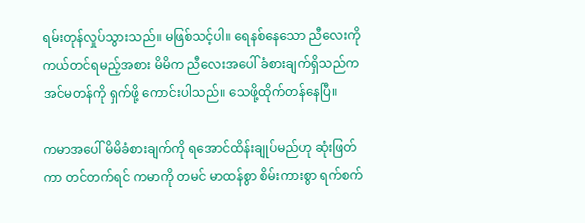ရမ်းတုန်လှုပ်သွားသည်။ မဖြစ်သင့်ပါ။ ရေနစ်နေသော ညီလေးကို ကယ်တင်ရမည့်အစား မိမိက ညီလေးအပေါ် ခံစားချက်ရှိသည်က အင်မတန်ကို ရှက်ဖို့ ကောင်းပါသည်။ သေဖို့ထိုက်တန်နေပြီ။

ကမာအပေါ် မိမိခံစားချက်ကို ရအောင်ထိန်းချုပ်မည်ဟု ဆုံးဖြတ်ကာ တင်တက်ရင် ကမာကို တမင် မာထန်စွာ စိမ်းကားစွာ ရက်စက်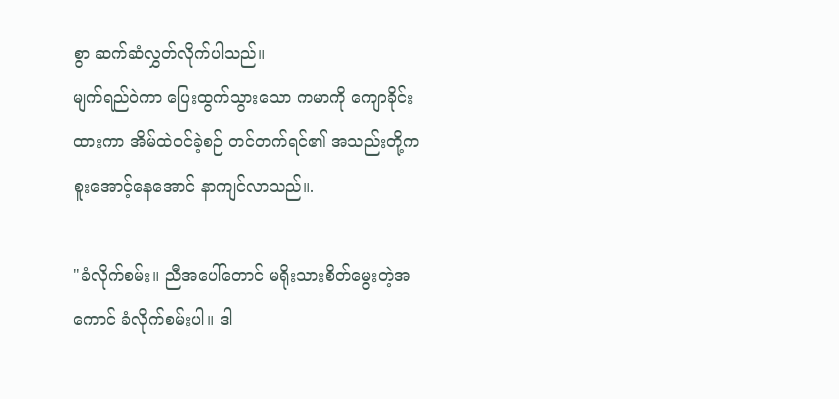စွာ ဆက်ဆံလွှတ်လိုက်ပါသည်။
မျက်ရည်ဝဲကာ ပြေးထွက်သွားသော ကမာကို ကျောခိုင်းထားကာ အိမ်ထဲဝင်ခဲ့စဉ် တင်တက်ရင်၏ အသည်းတို့က စူးအောင့်နေအောင် နာကျင်လာသည်။.

"ခံလိုက်စမ်း။ ညီအပေါ်တောင် မရိုးသားစိတ်မွေးတဲ့အကောင် ခံလိုက်စမ်းပါ။ ဒါ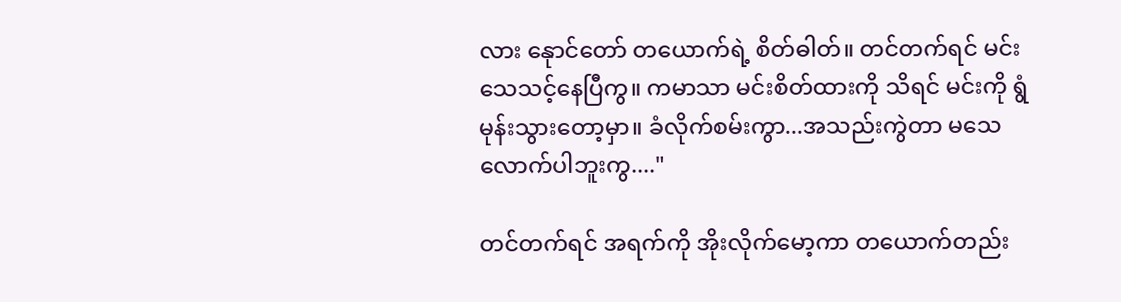လား နေုာင်တော် တယောက်ရဲ့ စိတ်ဓါတ်။ တင်တက်ရင် မင်းသေသင့်နေပြီကွ။ ကမာသာ မင်းစိတ်ထားကို သိရင် မင်းကို ရွံမုန်းသွားတော့မှာ။ ခံလိုက်စမ်းကွာ...အသည်းကွဲတာ မသေလောက်ပါဘူးကွ...."

တင်တက်ရင် အရက်ကို အိုးလိုက်မော့ကာ တယောက်တည်း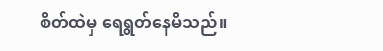စိတ်ထဲမှ ရေရွတ်နေမိသည်။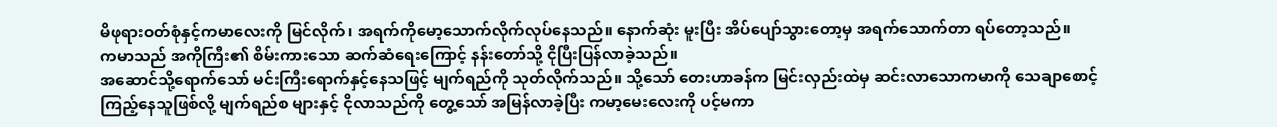မိဖုရားဝတ်စုံနှင့်ကမာလေးကို မြင်လိုက်၊ အရက်ကိုမော့သောက်လိုက်လုပ်နေသည်။ နောက်ဆုံး မူးပြီး အိပ်ပျော်သွားတော့မှ အရက်သောက်တာ ရပ်တော့သည်။
ကမာသည် အကိုကြီး၏ စိမ်းကားသော ဆက်ဆံရေးကြောင့် နန်းတော်သို့ ငိုပြီးပြန်လာခဲ့သည်။
အဆောင်သို့ရောက်သော် မင်းကြီးရောက်နှင့်နေသဖြင့် မျက်ရည်ကို သုတ်လိုက်သည်။ သို့သော် တေးဟာခန်က မြင်းလှည်းထဲမှ ဆင်းလာသောကမာကို သေချာစောင့်ကြည့်နေသူဖြစ်လို့ မျက်ရည်စ များနှင့် ငိုလာသည်ကို တွေ့သော် အမြန်လာခဲ့ပြီး ကမာ့မေးလေးကို ပင့်မကာ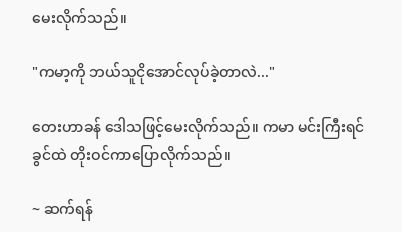မေးလိုက်သည်။

"ကမာ့ကို ဘယ်သူငိုအောင်လုပ်ခဲ့တာလဲ..."

တေးဟာခန် ဒေါသဖြင့်မေးလိုက်သည်။ ကမာ မင်းကြီးရင်ခွင်ထဲ တိုးဝင်ကာပြောလိုက်သည်။

~ ဆက်ရန်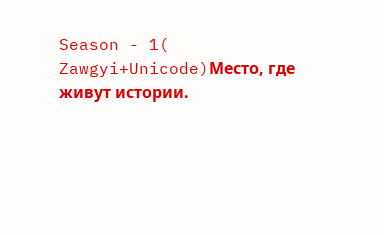Season - 1( Zawgyi+Unicode)Место, где живут истории.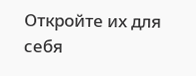Откройте их для себя